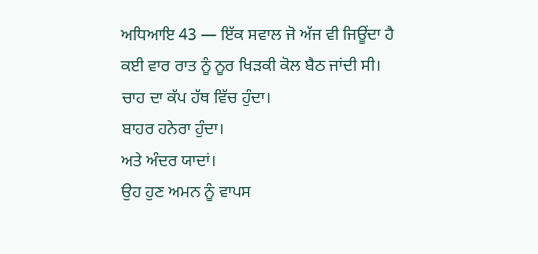ਅਧਿਆਇ 43 — ਇੱਕ ਸਵਾਲ ਜੋ ਅੱਜ ਵੀ ਜਿਊਂਦਾ ਹੈ
ਕਈ ਵਾਰ ਰਾਤ ਨੂੰ ਨੂਰ ਖਿੜਕੀ ਕੋਲ ਬੈਠ ਜਾਂਦੀ ਸੀ।
ਚਾਹ ਦਾ ਕੱਪ ਹੱਥ ਵਿੱਚ ਹੁੰਦਾ।
ਬਾਹਰ ਹਨੇਰਾ ਹੁੰਦਾ।
ਅਤੇ ਅੰਦਰ ਯਾਦਾਂ।
ਉਹ ਹੁਣ ਅਮਨ ਨੂੰ ਵਾਪਸ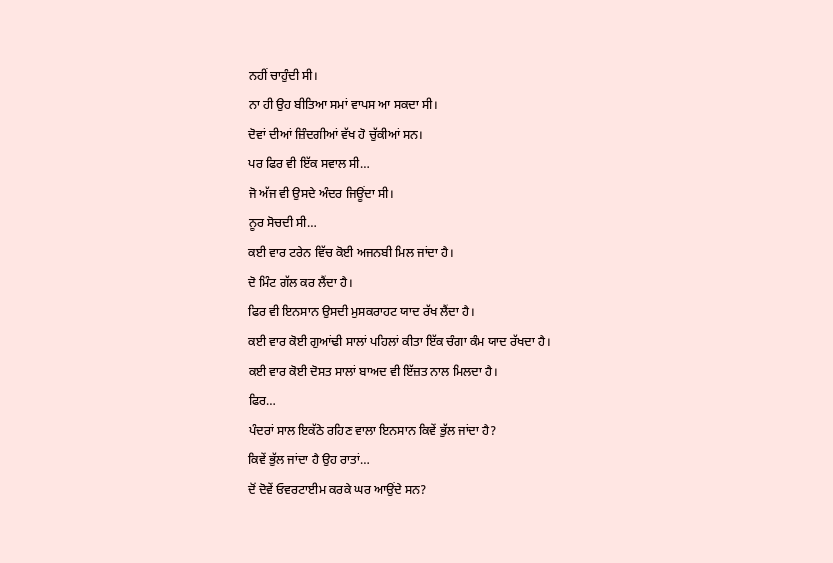ਨਹੀਂ ਚਾਹੁੰਦੀ ਸੀ।
ਨਾ ਹੀ ਉਹ ਬੀਤਿਆ ਸਮਾਂ ਵਾਪਸ ਆ ਸਕਦਾ ਸੀ।
ਦੋਵਾਂ ਦੀਆਂ ਜ਼ਿੰਦਗੀਆਂ ਵੱਖ ਹੋ ਚੁੱਕੀਆਂ ਸਨ।
ਪਰ ਫਿਰ ਵੀ ਇੱਕ ਸਵਾਲ ਸੀ…
ਜੋ ਅੱਜ ਵੀ ਉਸਦੇ ਅੰਦਰ ਜਿਊਂਦਾ ਸੀ।
ਨੂਰ ਸੋਚਦੀ ਸੀ…
ਕਈ ਵਾਰ ਟਰੇਨ ਵਿੱਚ ਕੋਈ ਅਜਨਬੀ ਮਿਲ ਜਾਂਦਾ ਹੈ।
ਦੋ ਮਿੰਟ ਗੱਲ ਕਰ ਲੈਂਦਾ ਹੈ।
ਫਿਰ ਵੀ ਇਨਸਾਨ ਉਸਦੀ ਮੁਸਕਰਾਹਟ ਯਾਦ ਰੱਖ ਲੈਂਦਾ ਹੈ।
ਕਈ ਵਾਰ ਕੋਈ ਗੁਆਂਢੀ ਸਾਲਾਂ ਪਹਿਲਾਂ ਕੀਤਾ ਇੱਕ ਚੰਗਾ ਕੰਮ ਯਾਦ ਰੱਖਦਾ ਹੈ।
ਕਈ ਵਾਰ ਕੋਈ ਦੋਸਤ ਸਾਲਾਂ ਬਾਅਦ ਵੀ ਇੱਜ਼ਤ ਨਾਲ ਮਿਲਦਾ ਹੈ।
ਫਿਰ…
ਪੰਦਰਾਂ ਸਾਲ ਇਕੱਠੇ ਰਹਿਣ ਵਾਲਾ ਇਨਸਾਨ ਕਿਵੇਂ ਭੁੱਲ ਜਾਂਦਾ ਹੈ?
ਕਿਵੇਂ ਭੁੱਲ ਜਾਂਦਾ ਹੈ ਉਹ ਰਾਤਾਂ…
ਦੋਂ ਦੋਵੇਂ ਓਵਰਟਾਈਮ ਕਰਕੇ ਘਰ ਆਉਂਦੇ ਸਨ?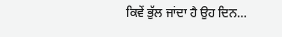ਕਿਵੇਂ ਭੁੱਲ ਜਾਂਦਾ ਹੈ ਉਹ ਦਿਨ…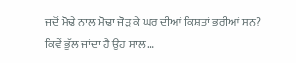ਜਦੋਂ ਮੋਢੇ ਨਾਲ ਮੋਢਾ ਜੋੜ ਕੇ ਘਰ ਦੀਆਂ ਕਿਸ਼ਤਾਂ ਭਰੀਆਂ ਸਨ?
ਕਿਵੇਂ ਭੁੱਲ ਜਾਂਦਾ ਹੈ ਉਹ ਸਾਲ…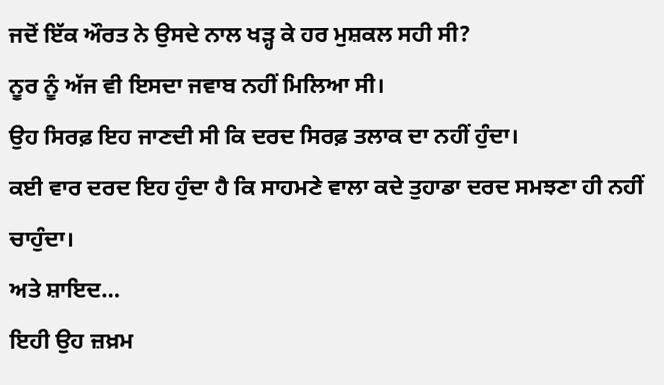ਜਦੋਂ ਇੱਕ ਔਰਤ ਨੇ ਉਸਦੇ ਨਾਲ ਖੜ੍ਹ ਕੇ ਹਰ ਮੁਸ਼ਕਲ ਸਹੀ ਸੀ?
ਨੂਰ ਨੂੰ ਅੱਜ ਵੀ ਇਸਦਾ ਜਵਾਬ ਨਹੀਂ ਮਿਲਿਆ ਸੀ।
ਉਹ ਸਿਰਫ਼ ਇਹ ਜਾਣਦੀ ਸੀ ਕਿ ਦਰਦ ਸਿਰਫ਼ ਤਲਾਕ ਦਾ ਨਹੀਂ ਹੁੰਦਾ।
ਕਈ ਵਾਰ ਦਰਦ ਇਹ ਹੁੰਦਾ ਹੈ ਕਿ ਸਾਹਮਣੇ ਵਾਲਾ ਕਦੇ ਤੁਹਾਡਾ ਦਰਦ ਸਮਝਣਾ ਹੀ ਨਹੀਂ ਚਾਹੁੰਦਾ।
ਅਤੇ ਸ਼ਾਇਦ…
ਇਹੀ ਉਹ ਜ਼ਖ਼ਮ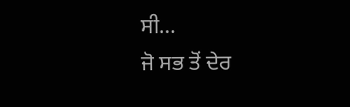ਸੀ…
ਜੋ ਸਭ ਤੋਂ ਦੇਰ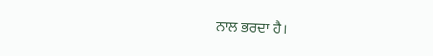ਨਾਲ ਭਰਦਾ ਹੈ।